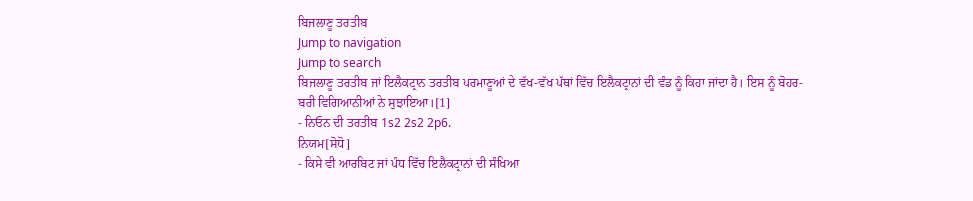ਬਿਜਲਾਣੂ ਤਰਤੀਬ
Jump to navigation
Jump to search
ਬਿਜਲਾਣੂ ਤਰਤੀਬ ਜਾਂ ਇਲੈਕਟ੍ਰਾਨ ਤਰਤੀਬ ਪਰਮਾਣੂਆਂ ਦੇ ਵੱਖ-ਵੱਖ ਪੱਥਾਂ ਵਿੱਚ ਇਲੈਕਟ੍ਰਾਨਾਂ ਦੀ ਵੰਡ ਨੂੰ ਕਿਹਾ ਜਾਂਦਾ ਹੈ। ਇਸ ਨੂੰ ਬੋਹਰ-ਬਰੀ ਵਿਗਿਆਨੀਆਂ ਨੇ ਸੁਝਾਇਆ।[1]
- ਨਿਓਨ ਦੀ ਤਰਤੀਬ 1s2 2s2 2p6.
ਨਿਯਮ[ਸੋਧੋ]
- ਕਿਸੇ ਵੀ ਆਰਬਿਟ ਜਾਂ ਪੰਧ ਵਿੱਚ ਇਲੈਕਟ੍ਰਾਨਾਂ ਦੀ ਸੰਖਿਆ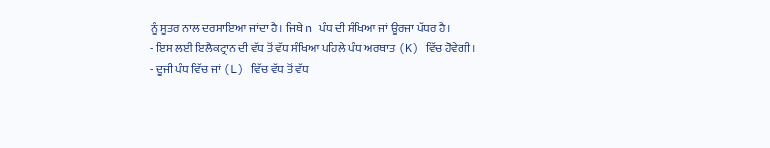ਨੂੰ ਸੂਤਰ ਨਾਲ ਦਰਸਾਇਆ ਜਾਂਦਾ ਹੈ। ਜਿਥੇ n ਪੰਧ ਦੀ ਸੰਖਿਆ ਜਾਂ ਊਰਜਾ ਪੱਧਰ ਹੈ।
- ਇਸ ਲਈ ਇਲੈਕਟ੍ਰਾਨ ਦੀ ਵੱਧ ਤੋਂ ਵੱਧ ਸੰਖਿਆ ਪਹਿਲੇ ਪੰਧ ਅਰਥਾਤ (K) ਵਿੱਚ ਹੋਵੇਗੀ।
- ਦੂਜੀ ਪੰਧ ਵਿੱਚ ਜਾਂ (L) ਵਿੱਚ ਵੱਧ ਤੋਂ ਵੱਧ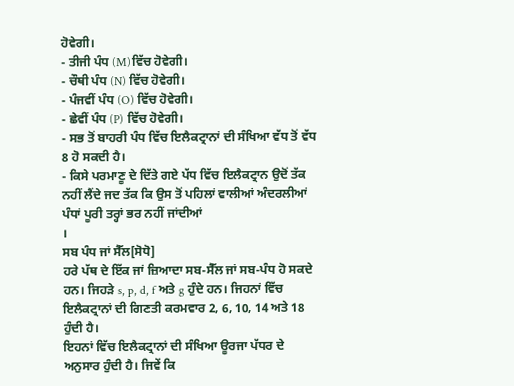ਹੋਵੇਗੀ।
- ਤੀਜੀ ਪੰਧ (M)ਵਿੱਚ ਹੋਵੇਗੀ।
- ਚੌਥੀ ਪੰਧ (N) ਵਿੱਚ ਹੋਵੇਗੀ।
- ਪੰਜਵੀਂ ਪੰਧ (O) ਵਿੱਚ ਹੋਵੇਗੀ।
- ਛੇਵੀਂ ਪੰਧ (P) ਵਿੱਚ ਹੋਵੇਗੀ।
- ਸਭ ਤੋਂ ਬਾਹਰੀ ਪੰਧ ਵਿੱਚ ਇਲੈਕਟ੍ਰਾਨਾਂ ਦੀ ਸੰਖਿਆ ਵੱਧ ਤੋਂ ਵੱਧ 8 ਹੋ ਸਕਦੀ ਹੈ।
- ਕਿਸੇ ਪਰਮਾਣੂ ਦੇ ਦਿੱਤੇ ਗਏ ਪੱਧ ਵਿੱਚ ਇਲੈਕਟ੍ਰਾਨ ਉਦੋਂ ਤੱਕ ਨਹੀਂ ਲੈਂਦੇ ਜਦ ਤੱਕ ਕਿ ਉਸ ਤੋਂ ਪਹਿਲਾਂ ਵਾਲੀਆਂ ਅੰਦਰਲੀਆਂ ਪੰਧਾਂ ਪੂਰੀ ਤਰ੍ਹਾਂ ਭਰ ਨਹੀਂ ਜਾਂਦੀਆਂ
।
ਸਬ ਪੰਧ ਜਾਂ ਸੈੱਲ[ਸੋਧੋ]
ਹਰੇ ਪੱਥ ਦੇ ਇੱਕ ਜਾਂ ਜ਼ਿਆਦਾ ਸਬ-ਸੈੱਲ ਜਾਂ ਸਬ-ਪੰਧ ਹੋ ਸਕਦੇ ਹਨ। ਜਿਹੜੇ s, p, d, f ਅਤੇ g ਹੁੰਦੇ ਹਨ। ਜਿਹਨਾਂ ਵਿੱਚ ਇਲੈਕਟ੍ਰਾਨਾਂ ਦੀ ਗਿਣਤੀ ਕਰਮਵਾਰ 2, 6, 10, 14 ਅਤੇ 18 ਹੁੰਦੀ ਹੈ।
ਇਹਨਾਂ ਵਿੱਚ ਇਲੈਕਟ੍ਰਾਨਾਂ ਦੀ ਸੰਖਿਆ ਊਰਜਾ ਪੱਧਰ ਦੇ ਅਨੁਸਾਰ ਹੁੰਦੀ ਹੈ। ਜਿਵੇਂ ਕਿ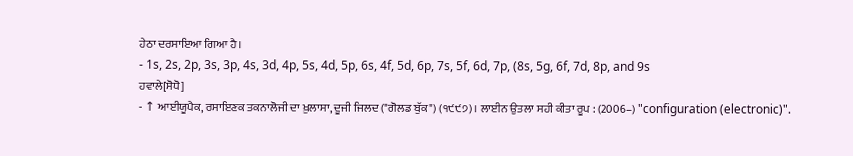ਹੇਠਾ ਦਰਸਾਇਆ ਗਿਆ ਹੈ।
- 1s, 2s, 2p, 3s, 3p, 4s, 3d, 4p, 5s, 4d, 5p, 6s, 4f, 5d, 6p, 7s, 5f, 6d, 7p, (8s, 5g, 6f, 7d, 8p, and 9s
ਹਵਾਲੇ[ਸੋਧੋ]
- ↑ ਆਈਯੂਪੈਕ, ਰਸਾਇਣਕ ਤਕਨਾਲੋਜੀ ਦਾ ਖ਼ੁਲਾਸਾ, ਦੂਜੀ ਜਿਲਦ ("ਗੋਲਡ ਬੁੱਕ") (੧੯੯੭)। ਲਾਈਨ ਉਤਲਾ ਸਹੀ ਕੀਤਾ ਰੂਪ : (2006–) "configuration (electronic)".